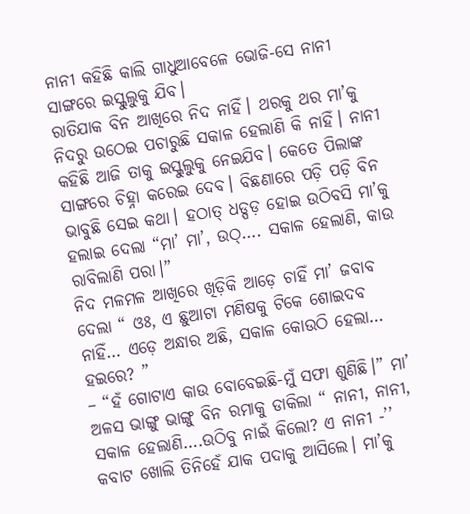ନାନୀ କହିଛି କାଲି ଗାଧୁଆବେଳେ ଭୋଜି-ସେ ନାନୀ ସାଙ୍ଗରେ ଇସ୍କୁଲୁକୁ ଯିବ।
ରାତିଯାକ ବିନ ଆଖିରେ ନିଦ ନାହିଁ। ଥରକୁ ଥର ମା’କୁ ନିଦରୁ ଉଠେଇ ପଚାରୁଛି ସକାଳ ହେଲାଣି କି ନାହିଁ। ନାନୀ କହିଛି ଆଜି ତାକୁ ଇସ୍କୁଲୁକୁ ନେଇଯିବ। କେତେ ପିଲାଙ୍କ ସାଙ୍ଗରେ ଚିହ୍ନା କରେଇ ଦେବ। ବିଛଣାରେ ପଡ଼ି ପଡ଼ି ବିନ ଭାବୁଛି ସେଇ କଥା। ହଠାତ୍ ଧଡ୍ପଡ଼ ହୋଇ ଉଠିବସି ମା’କୁ ହଲାଇ ଦେଲା “ମା’ ମା’, ଉଠ୍…. ସକାଳ ହେଲାଣି, କାଉ ରାବିଲାଣି ପରା।”
ନିଦ ମଳମଳ ଆଖିରେ ଖିଡ଼ିକି ଆଡ଼େ ଚାହିଁ ମା’ ଜବାବ ଦେଲା “ ଓଃ, ଏ ଛୁଆଟା ମଣିଷକୁ ଟିକେ ଶୋଇଦବ ନାହିଁ… ଏଡ଼େ ଅନ୍ଧାର ଅଛି, ସକାଳ କୋଉଠି ହେଲା… ହଇରେ? ”
– “ହଁ ଗୋଟାଏ କାଉ ବୋବେଇଛି-ମୁଁ ସଫା ଶୁଣିଛି।” ମା’ ଅଳସ ଭାଙ୍ଗୁ ଭାଙ୍ଗୁ ବିନ ରମାକୁ ଡାକିଲା “ ନାନୀ, ନାନୀ, ସକାଳ ହେଲାଣି….ଉଠିବୁ ନାଇଁ କିଲୋ? ଏ ନାନୀ -’’
କବାଟ ଖୋଲି ତିନିହେଁ ଯାକ ପଦାକୁ ଆସିଲେ। ମା’କୁ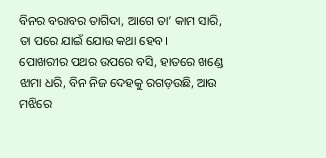ବିନର ବରାବର ତାଗିଦା, ଆଗେ ତା’ କାମ ସାରି, ତା ପରେ ଯାଇଁ ଯୋଉ କଥା ହେବ।
ପୋଖରୀର ପଥର ଉପରେ ବସି, ହାତରେ ଖଣ୍ଡେ ଝାମା ଧରି, ବିନ ନିଜ ଦେହକୁ ରଗଡ଼ଉଛି, ଆଉ ମଝିରେ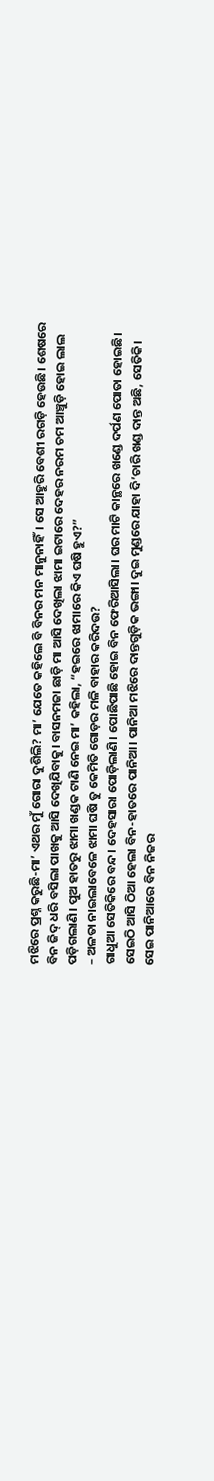ମଝିରେ ପ୍ରଶ୍ନ କରୁଛି-ମା’ ଏଥର ମୁଁ ଗୋରା ଦୁଶିଲି? ମା’ ଯେତେ କହିଲେ ବି ବିନର ମନ ମାନୁନାହିଁ। ସେ ଆହୁରି ବେଶୀ ରଗଡ଼ି ହେଉଛି। ଶେଷରେ ବିନ ଜିଦ୍ ଧରି ବସିଲା ପାଖକୁ ଆସି ଦେଖିଯିବାକୁ। ବାସନମଜା ଛାଡ଼ି ମା ଆସି ଦେଖିଲା ଝାମା ଇଟାରେ ଦେହର ନରମ ଚମ ଆଞ୍ଚୁଡ଼ି ହୋଇ ଲାଲ ପଡ଼ିଗଲାଣି। ପୁଅ ହାତରୁ ଝାମା ଖଣ୍ଡକ ଟାଣି ନେଇ ମା’ କହିଲା, “ହଇରେ ଝାମାରେ କିଏ ଘଷି ହୁଏ?”
– ଅଳତା ନାଇଲାବେଳେ ଝାମା ଘଷି ତୁ କେମିତି ଗୋଡ଼ର ମଳି ବାହାର କରିଦଉ?
ଗାଧୁଆ ସେତିକିରେ ବନ୍ଦ। ଦେହସାରା ପୋଡ଼ିଲାଣି। ପୋଛିପାଛି ହୋଇ ବିନ ଫେରିଆସିଲା। ଘର ମାଟି କାନ୍ଥରେ ଖଣ୍ଡେ ଦର୍ପଣ ପୋତା ହୋଇଛି। ସେଇଠି ଆସି ଠିଆ ହେଲା ବିନ-ହାତରେ ପାନିଆ। ପାନିଆ ମଝିରେ ଦାନ୍ତଗୁଡ଼ିକ ଭଙ୍ଗା। ଦୁଇ ମୁଣ୍ଡରେ ଯାହା ଦି’ଚାରି ଖଣ୍ଡ ଦାନ୍ତ ଅଛି, ସେତିକି। ସେଇ ପାନିଆରେ ବିନ ନିଜର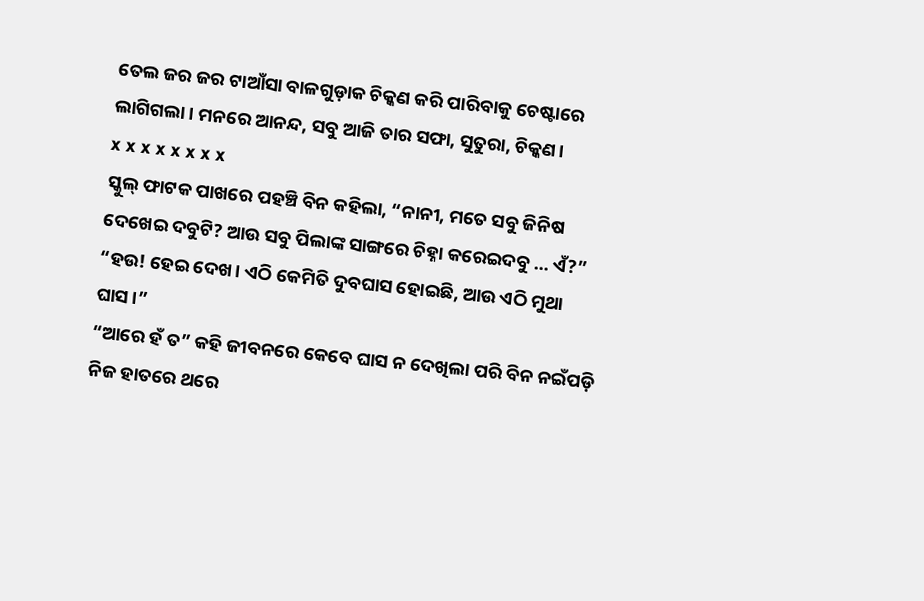ତେଲ ଜର ଜର ଟାଆଁସା ବାଳଗୁଡ଼ାକ ଚିକ୍କଣ କରି ପାରିବାକୁ ଚେଷ୍ଟାରେ ଲାଗିଗଲା। ମନରେ ଆନନ୍ଦ, ସବୁ ଆଜି ତାର ସଫା, ସୁତୁରା, ଚିକ୍କଣ।
x x x x x x x x
ସ୍କୁଲ୍ ଫାଟକ ପାଖରେ ପହଞ୍ଚି ବିନ କହିଲା, “ନାନୀ, ମତେ ସବୁ ଜିନିଷ ଦେଖେଇ ଦବୁଟି? ଆଉ ସବୁ ପିଲାଙ୍କ ସାଙ୍ଗରେ ଚିହ୍ନା କରେଇଦବୁ … ଏଁ?”
“ହଉ! ହେଇ ଦେଖ। ଏଠି କେମିତି ଦୁବଘାସ ହୋଇଛି, ଆଉ ଏଠି ମୁଥା ଘାସ।”
“ଆରେ ହଁ ତ” କହି ଜୀବନରେ କେବେ ଘାସ ନ ଦେଖିଲା ପରି ବିନ ନଇଁପଡ଼ି ନିଜ ହାତରେ ଥରେ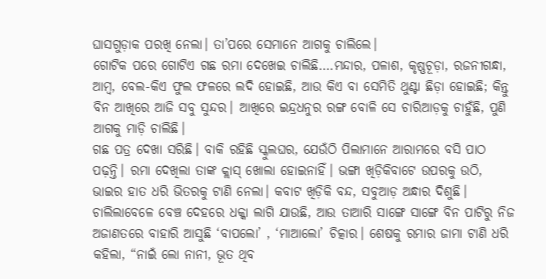ଘାସଗୁଡ଼ାକ ପରଖି ନେଲା। ତା’ପରେ ସେମାନେ ଆଗକୁ ଚାଲିଲେ।
ଗୋଟିକ ପରେ ଗୋଟିଏ ଗଛ ରମା ଦେଖେଇ ଚାଲିଛି….ମନ୍ଦାର, ପଳାଶ, କୃଷ୍ଣଚୂଡ଼ା, ରଜନୀଗନ୍ଧା, ଆମ୍ବ, ବେଲ-କିଏ ଫୁଲ ଫଳରେ ଲଦି ହୋଇଛି, ଆଉ କିଏ ବା ସେମିତି ଥୁଣ୍ଟା ଛିଡ଼ା ହୋଇଛି; କିନ୍ତୁ ବିନ ଆଖିରେ ଆଜି ସବୁ ସୁନ୍ଦର। ଆଖିରେ ଇନ୍ଦ୍ରଧନୁର ରଙ୍ଗ ବୋଳି ସେ ଚାରିଆଡ଼କୁ ଚାହୁଁଛି, ପୁଣି ଆଗକୁ ମାଡ଼ି ଚାଲିଛି।
ଗଛ ପତ୍ର ଦେଖା ସରିଛି। ବାକି ରହିଛି ସ୍କୁଲଘର, ଯେଉଁଠି ପିଲାମାନେ ଆରାମରେ ବସି ପାଠ ପଢ଼ନ୍ତି। ରମା ଦେଖିଲା ତାଙ୍କ କ୍ଲାସ୍ ଖୋଲା ହୋଇନାହିଁ। ଭଙ୍ଗା ଖିଡ଼ିକିବାଟେ ଉପରକୁ ଉଠି, ଭାଇର ହାତ ଧରି ଭିତରକୁ ଟାଣି ନେଲା। କବାଟ ଖିଡ଼ିକି ବନ୍ଦ, ସବୁଆଡ଼ ଅନ୍ଧାର ଦିଶୁଛି। ଚାଲିଲାବେଳେ ବେଞ୍ଚ ଦେହରେ ଧକ୍କା ଲାଗି ଯାଉଛି, ଆଉ ତାଆରି ସାଙ୍ଗେ ସାଙ୍ଗେ ବିନ ପାଟିରୁ ନିଜ ଅଜାଣତରେ ବାହାରି ଆସୁଛି ‘ବାପଲୋ’ , ‘ମାଆଲୋ’ ଚିତ୍କାର। ଶେଷକୁ ରମାର ଜାମା ଟାଣି ଧରି କହିଲା, “ନାଇଁ ଲୋ ନାନୀ, ଭୂତ ଥିବ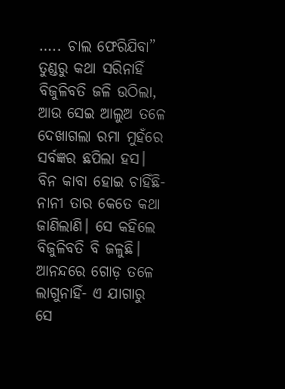….. ଚାଲ ଫେରିଯିବା” ତୁଣ୍ଡରୁ କଥା ସରିନାହିଁ ବିଜୁଳିବତି ଜଳି ଉଠିଲା, ଆଉ ସେଇ ଆଲୁଅ ତଳେ ଦେଖାଗଲା ରମା ମୁହଁରେ ସର୍ବଜ୍ଞର ଛପିଲା ହସ। ବିନ କାବା ହୋଇ ଚାହିଁଛି- ନାନୀ ତାର କେତେ କଥା ଜାଣିଲାଣି। ସେ କହିଲେ ବିଜୁଳିବତି ବି ଜଳୁଛି।
ଆନନ୍ଦରେ ଗୋଡ଼ ତଳେ ଲାଗୁନାହିଁ- ଏ ଯାଗାରୁ ସେ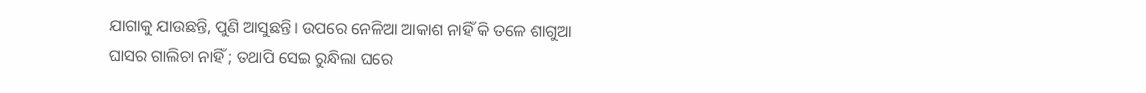ଯାଗାକୁ ଯାଉଛନ୍ତି, ପୁଣି ଆସୁଛନ୍ତି। ଉପରେ ନେଳିଆ ଆକାଶ ନାହିଁ କି ତଳେ ଶାଗୁଆ ଘାସର ଗାଲିଚା ନାହିଁ ; ତଥାପି ସେଇ ରୁନ୍ଧିଲା ଘରେ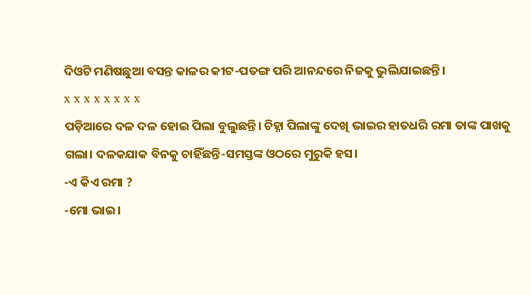ଦିଓଟି ମଣିଷଛୁଆ ବସନ୍ତ କାଳର କୀଟ-ପତଙ୍ଗ ପରି ଆନନ୍ଦରେ ନିଜକୁ ଭୁଲିଯାଇଛନ୍ତି।
x x x x x x x x
ପଡ଼ିଆରେ ଦଳ ଦଳ ହୋଇ ପିଲା ବୁଲୁଛନ୍ତି। ଚିହ୍ନା ପିଲାଙ୍କୁ ଦେଖି ଭାଇର ହାତଧରି ରମା ତାଙ୍କ ପାଖକୁ ଗଲା। ଦଳକଯାକ ବିନକୁ ଚାହିଁଛନ୍ତି-ସମସ୍ତଙ୍କ ଓଠରେ ମୁରୁକି ହସ।
-ଏ କିଏ ରମା ?
-ମୋ ଭାଇ।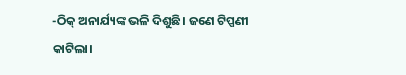-ଠିକ୍ ଅନାର୍ଯ୍ୟଙ୍କ ଭଳି ଦିଶୁଛି। ଜଣେ ଟିପ୍ପଣୀ କାଟିଲା।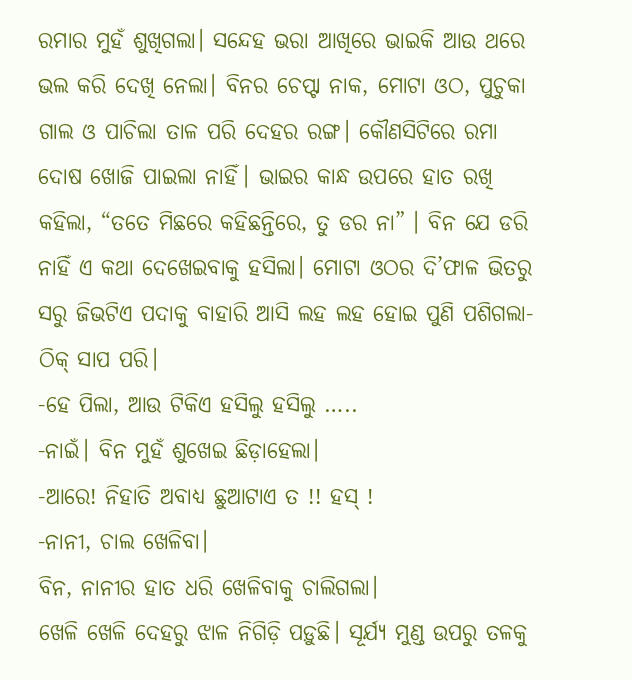ରମାର ମୁହଁ ଶୁଖିଗଲା। ସନ୍ଦେହ ଭରା ଆଖିରେ ଭାଇକି ଆଉ ଥରେ ଭଲ କରି ଦେଖି ନେଲା। ବିନର ଚେପ୍ଟା ନାକ, ମୋଟା ଓଠ, ପୁଚୁକା ଗାଲ ଓ ପାଚିଲା ତାଳ ପରି ଦେହର ରଙ୍ଗ। କୌଣସିଟିରେ ରମା ଦୋଷ ଖୋଜି ପାଇଲା ନାହିଁ। ଭାଇର କାନ୍ଧ ଉପରେ ହାତ ରଖି କହିଲା, “ତତେ ମିଛରେ କହିଛନ୍ତିରେ, ତୁ ଡର ନା” । ବିନ ଯେ ଡରି ନାହିଁ ଏ କଥା ଦେଖେଇବାକୁ ହସିଲା। ମୋଟା ଓଠର ଦି’ଫାଳ ଭିତରୁ ସରୁ ଜିଭଟିଏ ପଦାକୁ ବାହାରି ଆସି ଲହ ଲହ ହୋଇ ପୁଣି ପଶିଗଲା-ଠିକ୍ ସାପ ପରି।
-ହେ ପିଲା, ଆଉ ଟିକିଏ ହସିଲୁ ହସିଲୁ …..
-ନାଇଁ। ବିନ ମୁହଁ ଶୁଖେଇ ଛିଡ଼ାହେଲା।
-ଆରେ! ନିହାତି ଅବାଧ୍ୟ ଛୁଆଟାଏ ତ !! ହସ୍ !
-ନାନୀ, ଚାଲ ଖେଳିବା।
ବିନ, ନାନୀର ହାତ ଧରି ଖେଳିବାକୁ ଚାଲିଗଲା।
ଖେଳି ଖେଳି ଦେହରୁ ଝାଳ ନିଗିଡ଼ି ପଡ଼ୁଛି। ସୂର୍ଯ୍ୟ ମୁଣ୍ଡ ଉପରୁ ତଳକୁ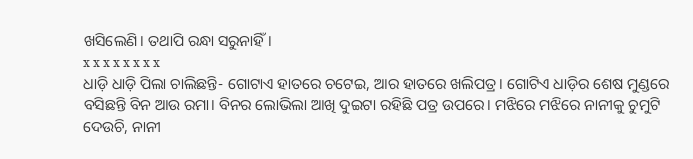ଖସିଲେଣି। ତଥାପି ରନ୍ଧା ସରୁନାହିଁ।
x x x x x x x x
ଧାଡ଼ି ଧାଡ଼ି ପିଲା ଚାଲିଛନ୍ତି- ଗୋଟାଏ ହାତରେ ଚଟେଇ, ଆର ହାତରେ ଖଲିପତ୍ର। ଗୋଟିଏ ଧାଡ଼ିର ଶେଷ ମୁଣ୍ଡରେ ବସିଛନ୍ତି ବିନ ଆଉ ରମା। ବିନର ଲୋଭିଲା ଆଖି ଦୁଇଟା ରହିଛି ପତ୍ର ଉପରେ। ମଝିରେ ମଝିରେ ନାନୀକୁ ଚୁମୁଟି ଦେଉଚି, ନାନୀ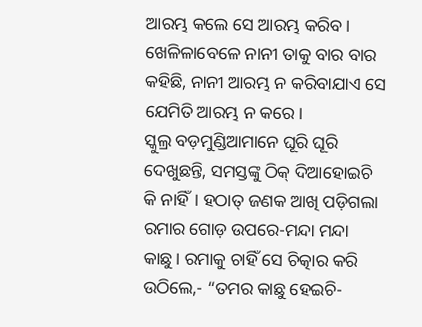ଆରମ୍ଭ କଲେ ସେ ଆରମ୍ଭ କରିବ। ଖେଳିଳାବେଳେ ନାନୀ ତାକୁ ବାର ବାର କହିଛି, ନାନୀ ଆରମ୍ଭ ନ କରିବାଯାଏ ସେ ଯେମିତି ଆରମ୍ଭ ନ କରେ।
ସ୍କୁଲ୍ର ବଡ଼ମୁଣ୍ଡିଆମାନେ ଘୂରି ଘୂରି ଦେଖୁଛନ୍ତି, ସମସ୍ତଙ୍କୁ ଠିକ୍ ଦିଆହୋଇଚି କି ନାହିଁ। ହଠାତ୍ ଜଣକ ଆଖି ପଡ଼ିଗଲା ରମାର ଗୋଡ଼ ଉପରେ-ମନ୍ଦା ମନ୍ଦା କାଛୁ। ରମାକୁ ଚାହିଁ ସେ ଚିତ୍କାର କରି ଉଠିଲେ,- “ତମର କାଛୁ ହେଇଚି-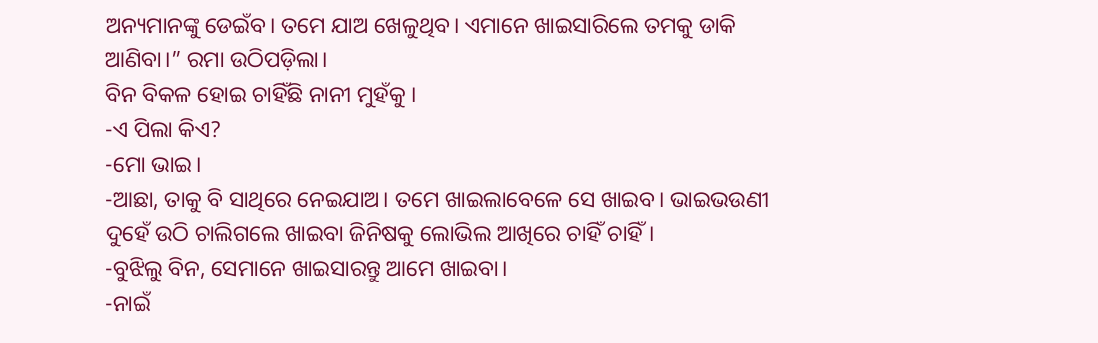ଅନ୍ୟମାନଙ୍କୁ ଡେଇଁବ। ତମେ ଯାଅ ଖେଳୁଥିବ। ଏମାନେ ଖାଇସାରିଲେ ତମକୁ ଡାକି ଆଣିବା।” ରମା ଉଠିପଡ଼ିଲା।
ବିନ ବିକଳ ହୋଇ ଚାହିଁଛି ନାନୀ ମୁହଁକୁ ।
-ଏ ପିଲା କିଏ?
-ମୋ ଭାଇ।
-ଆଛା, ତାକୁ ବି ସାଥିରେ ନେଇଯାଅ। ତମେ ଖାଇଲାବେଳେ ସେ ଖାଇବ। ଭାଇଭଉଣୀ ଦୁହେଁ ଉଠି ଚାଲିଗଲେ ଖାଇବା ଜିନିଷକୁ ଲୋଭିଲ ଆଖିରେ ଚାହିଁ ଚାହିଁ।
-ବୁଝିଲୁ ବିନ, ସେମାନେ ଖାଇସାରନ୍ତୁ ଆମେ ଖାଇବା।
-ନାଇଁ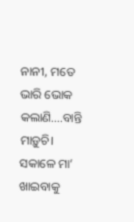ନାନୀ, ମତେ ଭାରି ଭୋକ କଲାଣି….ବାନ୍ତି ମାଡ଼ୁଚି। ସକାଳେ ମା’ ଖାଇବାକୁ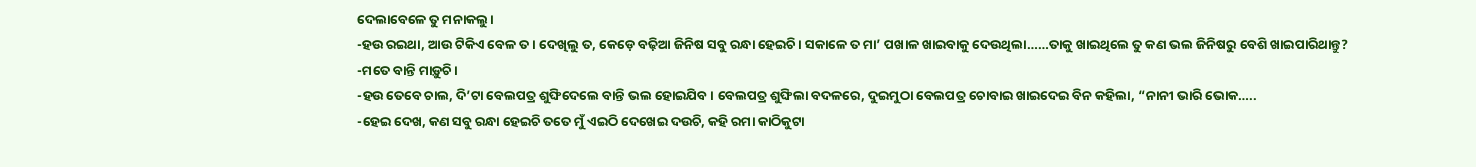ଦେଲାବେଳେ ତୁ ମନାକଲୁ।
-ହଉ ରଇଥା, ଆଉ ଟିକିଏ ବେଳ ତ। ଦେଖିଲୁ ତ, କେଡ଼େ ବଢ଼ିଆ ଜିନିଷ ସବୁ ରନ୍ଧା ହେଇଚି। ସକାଳେ ତ ମା’ ପଖାଳ ଖାଇବାକୁ ଦେଉଥିଲା……ତାକୁ ଖାଇଥିଲେ ତୁ କଣ ଭଲ ଜିନିଷରୁ ବେଶି ଖାଇପାରିଥାନ୍ତୁ?
-ମତେ ବାନ୍ତି ମାଡ଼ୁଚି।
-ହଉ ତେବେ ଚାଲ, ଦି’ଟା ବେଲପତ୍ର ଶୁଙ୍ଘିଦେଲେ ବାନ୍ତି ଭଲ ହୋଇଯିବ। ବେଲପତ୍ର ଶୁଙ୍ଘିଲା ବଦଳରେ, ଦୁଇମୁଠା ବେଲପତ୍ର ଚୋବାଇ ଖାଇଦେଇ ବିନ କହିଲା, “ନାନୀ ଭାରି ଭୋକ…..
-ହେଇ ଦେଖ, କଣ ସବୁ ରନ୍ଧା ହେଇଚି ତତେ ମୁଁ ଏଇଠି ଦେଖେଇ ଦଉଚି, କହି ରମା କାଠିକୁଟା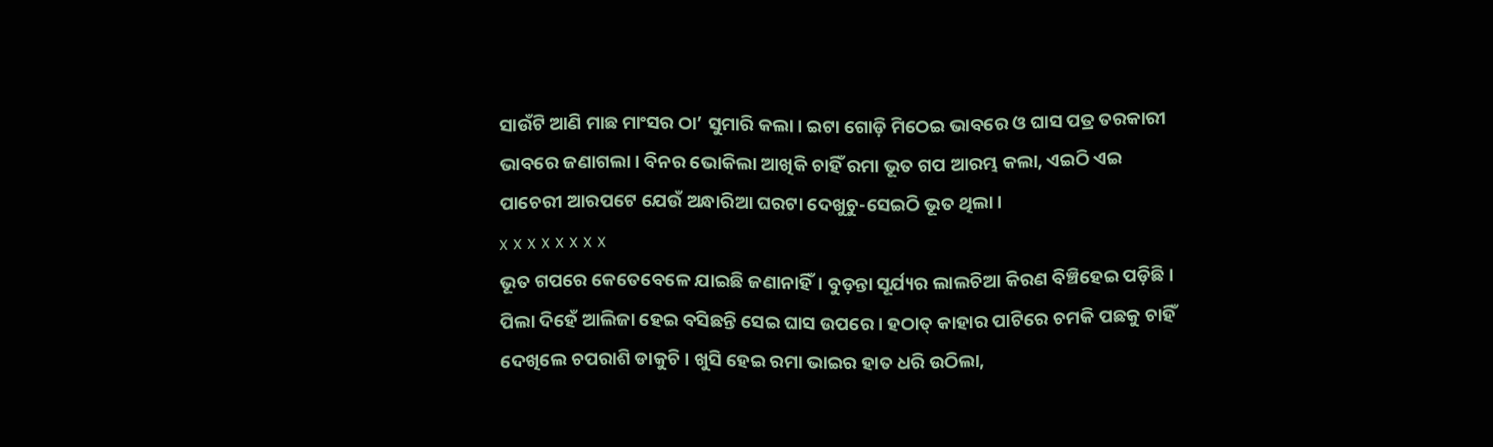ସାଉଁଟି ଆଣି ମାଛ ମାଂସର ଠା’ ସୁମାରି କଲା। ଇଟା ଗୋଡ଼ି ମିଠେଇ ଭାବରେ ଓ ଘାସ ପତ୍ର ତରକାରୀ ଭାବରେ ଜଣାଗଲା। ବିନର ଭୋକିଲା ଆଖିକି ଚାହିଁ ରମା ଭୂତ ଗପ ଆରମ୍ଭ କଲା, ଏଇଠି ଏଇ ପାଚେରୀ ଆରପଟେ ଯେଉଁ ଅନ୍ଧାରିଆ ଘରଟା ଦେଖୁଚୁ-ସେଇଠି ଭୂତ ଥିଲା।
x x x x x x x x
ଭୂତ ଗପରେ କେତେବେଳେ ଯାଇଛି ଜଣାନାହିଁ। ବୁଡ଼ନ୍ତା ସୂର୍ଯ୍ୟର ଲାଲଚିଆ କିରଣ ବିଞ୍ଚିହେଇ ପଡ଼ିଛି। ପିଲା ଦିହେଁ ଆଲିଜା ହେଇ ବସିଛନ୍ତି ସେଇ ଘାସ ଉପରେ। ହଠାତ୍ କାହାର ପାଟିରେ ଚମକି ପଛକୁ ଚାହିଁ ଦେଖିଲେ ଚପରାଶି ଡାକୁଚି। ଖୁସି ହେଇ ରମା ଭାଇର ହାତ ଧରି ଉଠିଲା,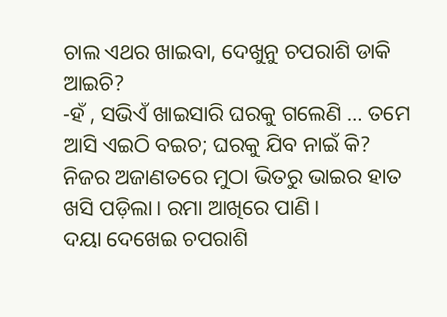ଚାଲ ଏଥର ଖାଇବା, ଦେଖୁନୁ ଚପରାଶି ଡାକି ଆଇଚି?
-ହଁ , ସଭିଏଁ ଖାଇସାରି ଘରକୁ ଗଲେଣି … ତମେ ଆସି ଏଇଠି ବଇଚ; ଘରକୁ ଯିବ ନାଇଁ କି?
ନିଜର ଅଜାଣତରେ ମୁଠା ଭିତରୁ ଭାଇର ହାତ ଖସି ପଡ଼ିଲା। ରମା ଆଖିରେ ପାଣି।
ଦୟା ଦେଖେଇ ଚପରାଶି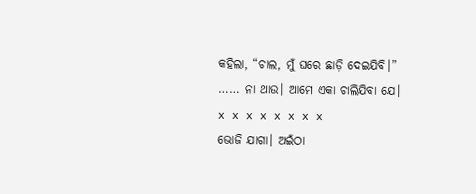କହିଲା, “ଚାଲ, ମୁଁ ଘରେ ଛାଡ଼ି ଦେଇଯିବି।”
…… ନା ଥାଉ। ଆମେ ଏକା ଚାଲିଯିବା ଯେ।
x x x x x x x x
ଭୋଜି ଯାଗା। ଅଇଁଠା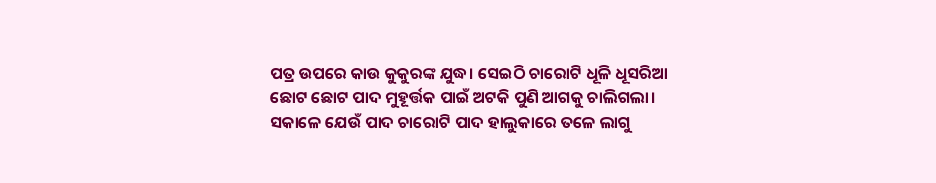ପତ୍ର ଉପରେ କାଉ କୁକୁରଙ୍କ ଯୁଦ୍ଧ। ସେଇଠି ଚାରୋଟି ଧୂଳି ଧୂସରିଆ ଛୋଟ ଛୋଟ ପାଦ ମୁହୂର୍ତ୍ତକ ପାଇଁ ଅଟକି ପୁଣି ଆଗକୁ ଚାଲିଗଲା।
ସକାଳେ ଯେଉଁ ପାଦ ଚାରୋଟି ପାଦ ହାଲୁକାରେ ତଳେ ଲାଗୁ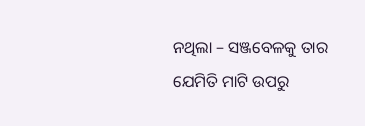ନଥିଲା – ସଞ୍ଜବେଳକୁ ତାର ଯେମିତି ମାଟି ଉପରୁ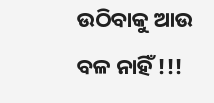ଉଠିବାକୁ ଆଉ ବଳ ନାହିଁ !!!